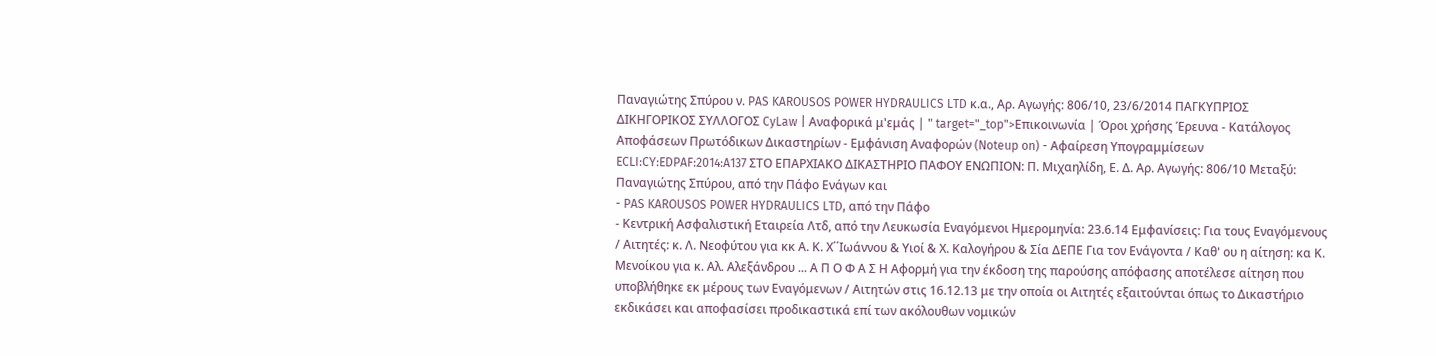Παναγιώτης Σπύρου ν. PAS KAROUSOS POWER HYDRAULICS LTD κ.α., Αρ. Αγωγής: 806/10, 23/6/2014 ΠΑΓΚΥΠΡΙΟΣ ΔΙΚΗΓΟΡΙΚΟΣ ΣΥΛΛΟΓΟΣ CyLaw | Αναφορικά μ'εμάς | " target="_top">Επικοινωνία | Όροι χρήσης Έρευνα - Κατάλογος Αποφάσεων Πρωτόδικων Δικαστηρίων - Εμφάνιση Αναφορών (Noteup on) - Αφαίρεση Υπογραμμίσεων ECLI:CY:EDPAF:2014:A137 ΣΤΟ ΕΠΑΡΧΙΑΚΟ ΔΙΚΑΣΤΗΡΙΟ ΠΑΦΟΥ ΕΝΩΠΙΟΝ: Π. Μιχαηλίδη, Ε. Δ. Αρ. Αγωγής: 806/10 Μεταξύ: Παναγιώτης Σπύρου, από την Πάφο Ενάγων και
- PAS KAROUSOS POWER HYDRAULICS LTD, από την Πάφο
- Κεντρική Ασφαλιστική Εταιρεία Λτδ, από την Λευκωσία Εναγόμενοι Ημερομηνία: 23.6.14 Εμφανίσεις: Για τους Εναγόμενους / Αιτητές: κ. Λ. Νεοφύτου για κκ Α. Κ. Χ΄΄Ιωάννου & Υιοί & Χ. Καλογήρου & Σία ΔΕΠΕ Για τον Ενάγοντα / Καθ' ου η αίτηση: κα Κ. Μενοίκου για κ. Αλ. Αλεξάνδρου ... Α Π Ο Φ Α Σ Η Αφορμή για την έκδοση της παρούσης απόφασης αποτέλεσε αίτηση που υποβλήθηκε εκ μέρους των Εναγόμενων / Αιτητών στις 16.12.13 με την οποία οι Αιτητές εξαιτούνται όπως το Δικαστήριο εκδικάσει και αποφασίσει προδικαστικά επί των ακόλουθων νομικών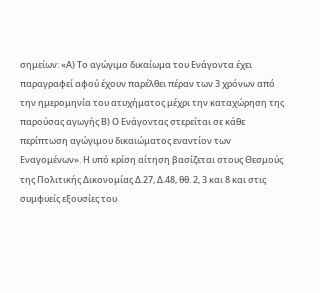σημείων: «Α) Το αγώγιμο δικαίωμα του Ενάγοντα έχει παραγραφεί αφού έχουν παρέλθει πέραν των 3 χρόνων από την ημερομηνία του ατυχήματος μέχρι την καταχώρηση της παρούσας αγωγής Β) Ο Ενάγοντας στερείται σε κάθε περίπτωση αγώγιμου δικαιώματος εναντίον των Εναγομένων». Η υπό κρίση αίτηση βασίζεται στους Θεσμούς της Πολιτικής Δικονομίας Δ.27, Δ.48, θθ. 2, 3 και 8 και στις συμφυείς εξουσίες του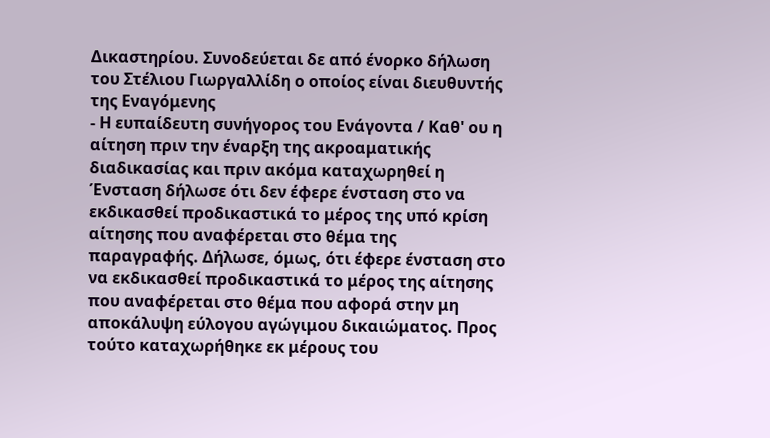Δικαστηρίου. Συνοδεύεται δε από ένορκο δήλωση του Στέλιου Γιωργαλλίδη ο οποίος είναι διευθυντής της Εναγόμενης
- Η ευπαίδευτη συνήγορος του Ενάγοντα / Καθ' ου η αίτηση πριν την έναρξη της ακροαματικής διαδικασίας και πριν ακόμα καταχωρηθεί η Ένσταση δήλωσε ότι δεν έφερε ένσταση στο να εκδικασθεί προδικαστικά το μέρος της υπό κρίση αίτησης που αναφέρεται στο θέμα της παραγραφής. Δήλωσε, όμως, ότι έφερε ένσταση στο να εκδικασθεί προδικαστικά το μέρος της αίτησης που αναφέρεται στο θέμα που αφορά στην μη αποκάλυψη εύλογου αγώγιμου δικαιώματος. Προς τούτο καταχωρήθηκε εκ μέρους του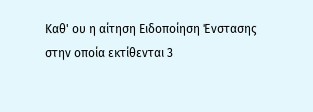Καθ' ου η αίτηση Ειδοποίηση Ένστασης στην οποία εκτίθενται 3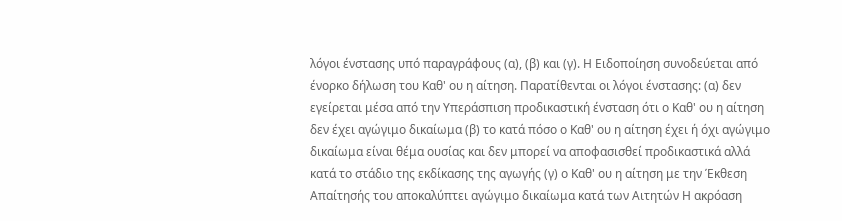λόγοι ένστασης υπό παραγράφους (α), (β) και (γ). Η Ειδοποίηση συνοδεύεται από ένορκο δήλωση του Καθ' ου η αίτηση. Παρατίθενται οι λόγοι ένστασης: (α) δεν εγείρεται μέσα από την Υπεράσπιση προδικαστική ένσταση ότι ο Καθ' ου η αίτηση δεν έχει αγώγιμο δικαίωμα (β) το κατά πόσο ο Καθ' ου η αίτηση έχει ή όχι αγώγιμο δικαίωμα είναι θέμα ουσίας και δεν μπορεί να αποφασισθεί προδικαστικά αλλά κατά το στάδιο της εκδίκασης της αγωγής (γ) ο Καθ' ου η αίτηση με την Έκθεση Απαίτησής του αποκαλύπτει αγώγιμο δικαίωμα κατά των Αιτητών Η ακρόαση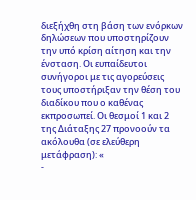διεξήχθη στη βάση των ενόρκων δηλώσεων που υποστηρίζουν την υπό κρίση αίτηση και την ένσταση. Οι ευπαίδευτοι συνήγοροι με τις αγορεύσεις τους υποστήριξαν την θέση του διαδίκου που ο καθένας εκπροσωπεί. Οι θεσμοί 1 και 2 της Διάταξης 27 προνοούν τα ακόλουθα (σε ελεύθερη μετάφραση): «
-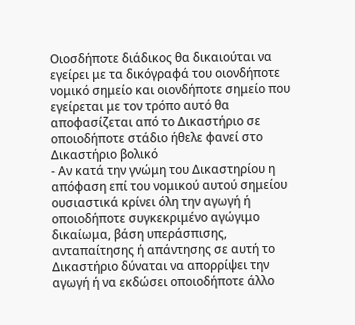Οιοσδήποτε διάδικος θα δικαιούται να εγείρει με τα δικόγραφά του οιονδήποτε νομικό σημείο και οιονδήποτε σημείο που εγείρεται με τον τρόπο αυτό θα αποφασίζεται από το Δικαστήριο σε οποιοδήποτε στάδιο ήθελε φανεί στο Δικαστήριο βολικό
- Αν κατά την γνώμη του Δικαστηρίου η απόφαση επί του νομικού αυτού σημείου ουσιαστικά κρίνει όλη την αγωγή ή οποιοδήποτε συγκεκριμένο αγώγιμο δικαίωμα, βάση υπεράσπισης, ανταπαίτησης ή απάντησης σε αυτή το Δικαστήριο δύναται να απορρίψει την αγωγή ή να εκδώσει οποιοδήποτε άλλο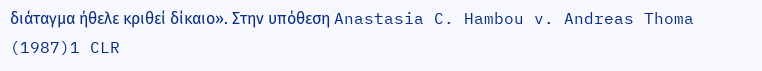διάταγμα ήθελε κριθεί δίκαιο». Στην υπόθεση Anastasia C. Hambou v. Andreas Thoma
(1987)1 CLR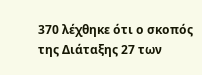370 λέχθηκε ότι ο σκοπός της Διάταξης 27 των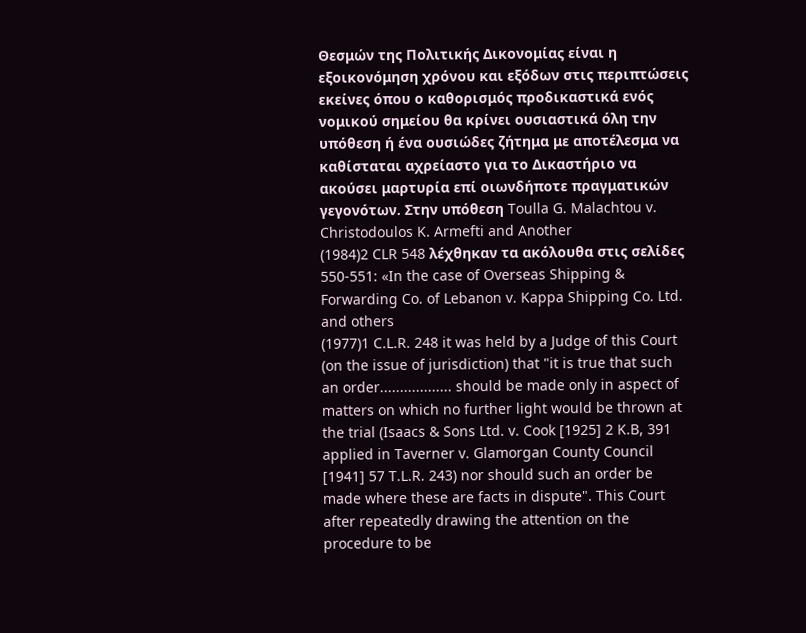Θεσμών της Πολιτικής Δικονομίας είναι η εξοικονόμηση χρόνου και εξόδων στις περιπτώσεις εκείνες όπου ο καθορισμός προδικαστικά ενός νομικού σημείου θα κρίνει ουσιαστικά όλη την υπόθεση ή ένα ουσιώδες ζήτημα με αποτέλεσμα να καθίσταται αχρείαστο για το Δικαστήριο να ακούσει μαρτυρία επί οιωνδήποτε πραγματικών γεγονότων. Στην υπόθεση Toulla G. Malachtou v. Christodoulos K. Armefti and Another
(1984)2 CLR 548 λέχθηκαν τα ακόλουθα στις σελίδες 550-551: «In the case of Overseas Shipping & Forwarding Co. of Lebanon v. Kappa Shipping Co. Ltd. and others
(1977)1 C.L.R. 248 it was held by a Judge of this Court (on the issue of jurisdiction) that "it is true that such an order.................. should be made only in aspect of matters on which no further light would be thrown at the trial (Isaacs & Sons Ltd. v. Cook [1925] 2 K.B, 391 applied in Taverner v. Glamorgan County Council [1941] 57 T.L.R. 243) nor should such an order be made where these are facts in dispute". This Court after repeatedly drawing the attention on the procedure to be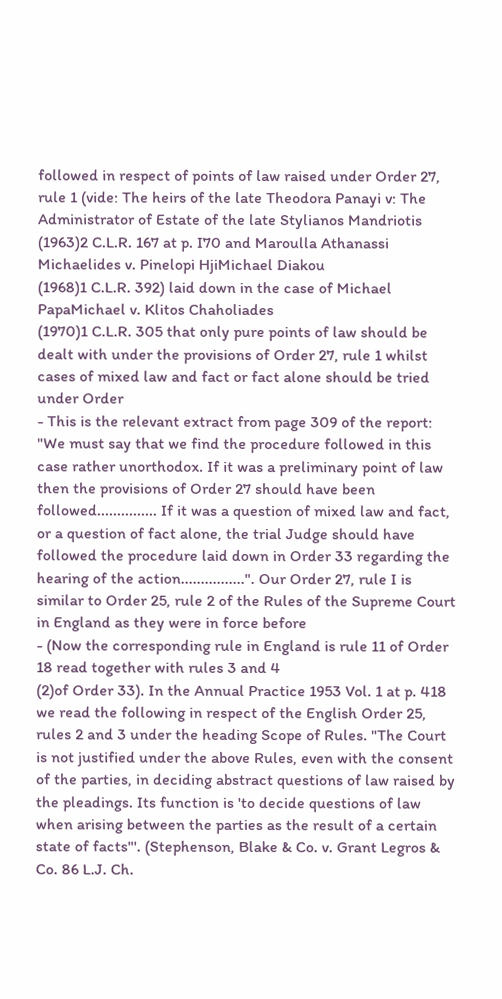followed in respect of points of law raised under Order 27, rule 1 (vide: The heirs of the late Theodora Panayi v: The Administrator of Estate of the late Stylianos Mandriotis
(1963)2 C.L.R. 167 at p. I70 and Maroulla Athanassi Michaelides v. Pinelopi HjiMichael Diakou
(1968)1 C.L.R. 392) laid down in the case of Michael PapaMichael v. Klitos Chaholiades
(1970)1 C.L.R. 305 that only pure points of law should be dealt with under the provisions of Order 27, rule 1 whilst cases of mixed law and fact or fact alone should be tried under Order
- This is the relevant extract from page 309 of the report: "We must say that we find the procedure followed in this case rather unorthodox. If it was a preliminary point of law then the provisions of Order 27 should have been followed............... If it was a question of mixed law and fact, or a question of fact alone, the trial Judge should have followed the procedure laid down in Order 33 regarding the hearing of the action................". Our Order 27, rule I is similar to Order 25, rule 2 of the Rules of the Supreme Court in England as they were in force before
- (Now the corresponding rule in England is rule 11 of Order 18 read together with rules 3 and 4
(2)of Order 33). In the Annual Practice 1953 Vol. 1 at p. 418 we read the following in respect of the English Order 25, rules 2 and 3 under the heading Scope of Rules. "The Court is not justified under the above Rules, even with the consent of the parties, in deciding abstract questions of law raised by the pleadings. Its function is 'to decide questions of law when arising between the parties as the result of a certain state of facts"'. (Stephenson, Blake & Co. v. Grant Legros & Co. 86 L.J. Ch.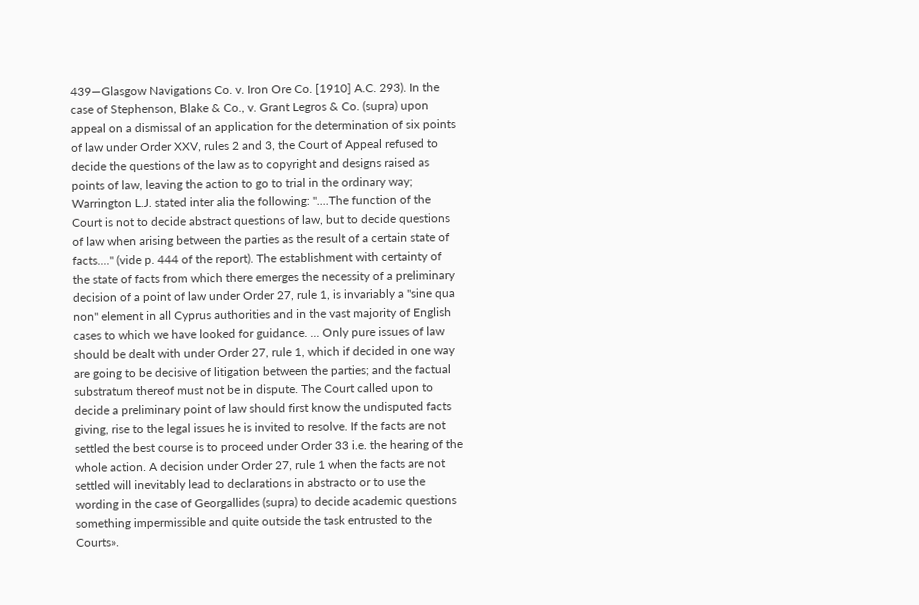439—Glasgow Navigations Co. v. Iron Ore Co. [1910] A.C. 293). In the case of Stephenson, Blake & Co., v. Grant Legros & Co. (supra) upon appeal on a dismissal of an application for the determination of six points of law under Order XXV, rules 2 and 3, the Court of Appeal refused to decide the questions of the law as to copyright and designs raised as points of law, leaving the action to go to trial in the ordinary way; Warrington L.J. stated inter alia the following: "....The function of the Court is not to decide abstract questions of law, but to decide questions of law when arising between the parties as the result of a certain state of facts...." (vide p. 444 of the report). The establishment with certainty of the state of facts from which there emerges the necessity of a preliminary decision of a point of law under Order 27, rule 1, is invariably a "sine qua non" element in all Cyprus authorities and in the vast majority of English cases to which we have looked for guidance. ... Only pure issues of law should be dealt with under Order 27, rule 1, which if decided in one way are going to be decisive of litigation between the parties; and the factual substratum thereof must not be in dispute. The Court called upon to decide a preliminary point of law should first know the undisputed facts giving, rise to the legal issues he is invited to resolve. If the facts are not settled the best course is to proceed under Order 33 i.e. the hearing of the whole action. A decision under Order 27, rule 1 when the facts are not settled will inevitably lead to declarations in abstracto or to use the wording in the case of Georgallides (supra) to decide academic questions something impermissible and quite outside the task entrusted to the Courts».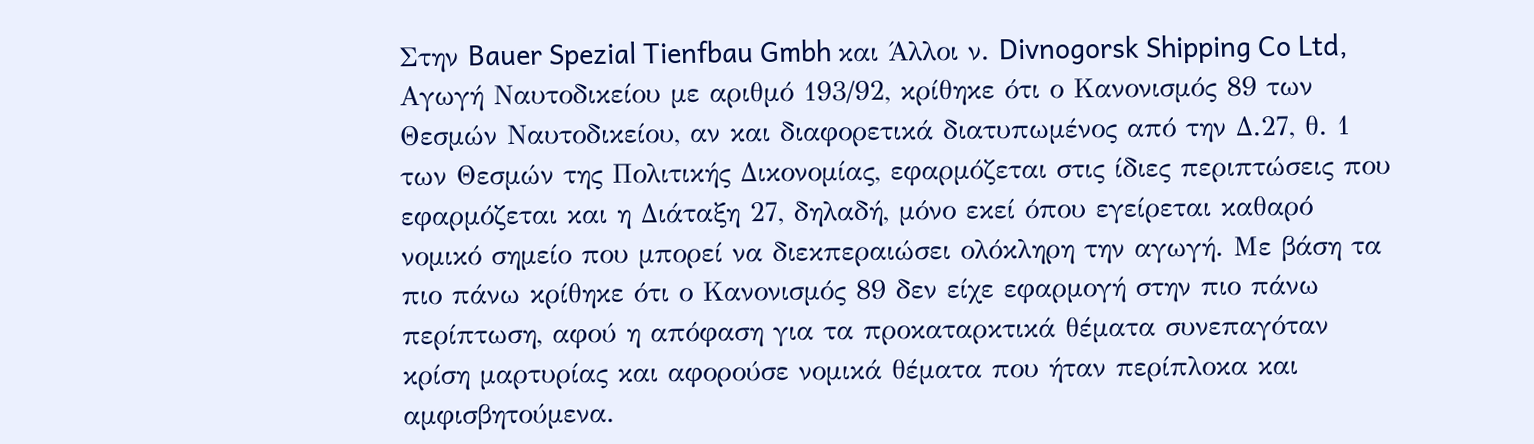Στην Bauer Spezial Tienfbau Gmbh και Άλλοι ν. Divnogorsk Shipping Co Ltd, Αγωγή Ναυτοδικείου με αριθμό 193/92, κρίθηκε ότι ο Κανονισμός 89 των Θεσμών Ναυτοδικείου, αν και διαφορετικά διατυπωμένος από την Δ.27, θ. 1 των Θεσμών της Πολιτικής Δικονομίας, εφαρμόζεται στις ίδιες περιπτώσεις που εφαρμόζεται και η Διάταξη 27, δηλαδή, μόνο εκεί όπου εγείρεται καθαρό νομικό σημείο που μπορεί να διεκπεραιώσει ολόκληρη την αγωγή. Με βάση τα πιο πάνω κρίθηκε ότι ο Κανονισμός 89 δεν είχε εφαρμογή στην πιο πάνω περίπτωση, αφού η απόφαση για τα προκαταρκτικά θέματα συνεπαγόταν κρίση μαρτυρίας και αφορούσε νομικά θέματα που ήταν περίπλοκα και αμφισβητούμενα.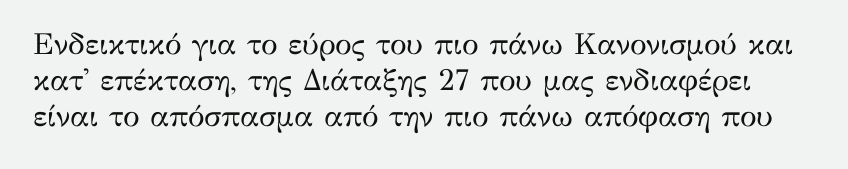Ενδεικτικό για το εύρος του πιο πάνω Κανονισμού και κατ' επέκταση, της Διάταξης 27 που μας ενδιαφέρει είναι το απόσπασμα από την πιο πάνω απόφαση που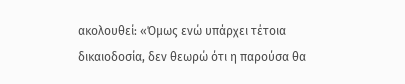ακολουθεί: «Όμως ενώ υπάρχει τέτοια δικαιοδοσία, δεν θεωρώ ότι η παρούσα θα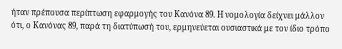ήταν πρέπουσα περίπτωση εφαρμογής του Κανόνα 89. Η νομολογία δείχνει μάλλον ότι, ο Κανόνας 89, παρά τη διατύπωσή του, ερμηνεύεται ουσιαστικά με τον ίδιο τρόπο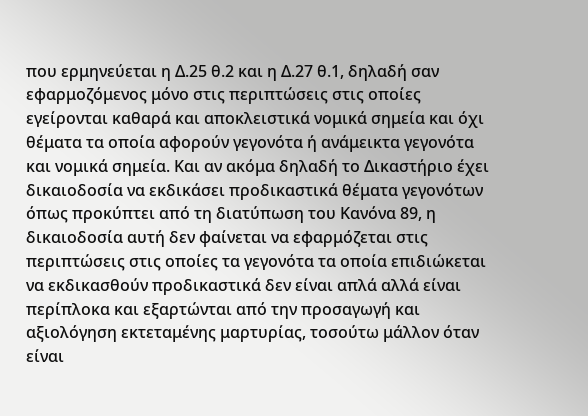που ερμηνεύεται η Δ.25 θ.2 και η Δ.27 θ.1, δηλαδή σαν εφαρμοζόμενος μόνο στις περιπτώσεις στις οποίες εγείρονται καθαρά και αποκλειστικά νομικά σημεία και όχι θέματα τα οποία αφορούν γεγονότα ή ανάμεικτα γεγονότα και νομικά σημεία. Και αν ακόμα δηλαδή το Δικαστήριο έχει δικαιοδοσία να εκδικάσει προδικαστικά θέματα γεγονότων όπως προκύπτει από τη διατύπωση του Κανόνα 89, η δικαιοδοσία αυτή δεν φαίνεται να εφαρμόζεται στις περιπτώσεις στις οποίες τα γεγονότα τα οποία επιδιώκεται να εκδικασθούν προδικαστικά δεν είναι απλά αλλά είναι περίπλοκα και εξαρτώνται από την προσαγωγή και αξιολόγηση εκτεταμένης μαρτυρίας, τοσούτω μάλλον όταν είναι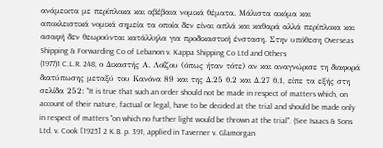ανάμεικτα με περίπλοκα και αβέβαια νομικά θέματα. Μάλιστα ακόμα και αποκλειστικά νομικά σημεία τα οποία δεν είναι απλά και καθαρά αλλά περίπλοκα και ασαφή δεν θεωρούνται κατάλληλα για προδικαστική ένσταση. Στην υπόθεση Overseas Shipping & Forwarding Co of Lebanon v. Kappa Shipping Co Ltd and Others
(1977)1 C.L.R. 248, ο Δικαστής Α. Λοΐζου (όπως ήταν τότε) αν και αναγνώρισε τη διαφορά διατύπωσης μεταξύ του Κανόνα 89 και της Δ.25 θ.2 και Δ.27 θ.1, είπε τα εξής στη σελίδα 252: "It is true that such an order should not be made in respect of matters which, on account of their nature, factual or legal, have to be decided at the trial and should be made only in respect of matters "on which no further light would be thrown at the trial". (See Isaacs & Sons Ltd. v. Cook [1925] 2 K.B. p. 391, applied in Taverner v. Glamorgan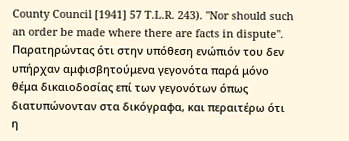County Council [1941] 57 T.L.R. 243). "Nor should such an order be made where there are facts in dispute". Παρατηρώντας ότι στην υπόθεση ενώπιόν του δεν υπήρχαν αμφισβητούμενα γεγονότα παρά μόνο θέμα δικαιοδοσίας επί των γεγονότων όπως διατυπώνονταν στα δικόγραφα, και περαιτέρω ότι η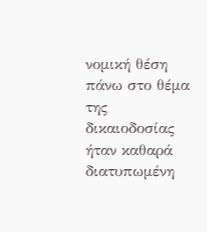νομική θέση πάνω στο θέμα της δικαιοδοσίας ήταν καθαρά διατυπωμένη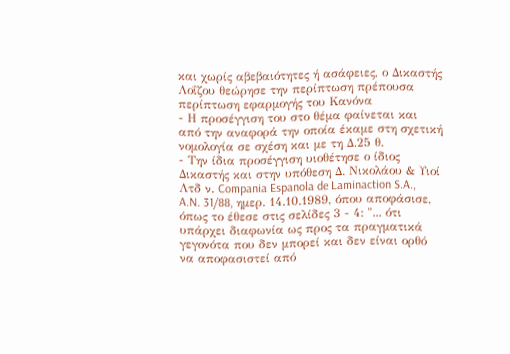και χωρίς αβεβαιότητες ή ασάφειες, ο Δικαστής Λοΐζου θεώρησε την περίπτωση πρέπουσα περίπτωση εφαρμογής του Κανόνα
- Η προσέγγιση του στο θέμα φαίνεται και από την αναφορά την οποία έκαμε στη σχετική νομολογία σε σχέση και με τη Δ.25 θ.
- Την ίδια προσέγγιση υιοθέτησε ο ίδιος Δικαστής και στην υπόθεση Δ. Νικολάου & Υιοί Λτδ ν. Compania Espanola de Laminaction S.A., A.N. 31/88, ημερ. 14.10.1989, όπου αποφάσισε, όπως το έθεσε στις σελίδες 3 - 4: "... ότι υπάρχει διαφωνία ως προς τα πραγματικά γεγονότα που δεν μπορεί και δεν είναι ορθό να αποφασιστεί από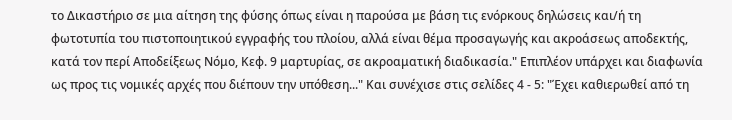το Δικαστήριο σε μια αίτηση της φύσης όπως είναι η παρούσα με βάση τις ενόρκους δηλώσεις και/ή τη φωτοτυπία του πιστοποιητικού εγγραφής του πλοίου, αλλά είναι θέμα προσαγωγής και ακροάσεως αποδεκτής, κατά τον περί Αποδείξεως Νόμο, Κεφ. 9 μαρτυρίας, σε ακροαματική διαδικασία." Επιπλέον υπάρχει και διαφωνία ως προς τις νομικές αρχές που διέπουν την υπόθεση..." Και συνέχισε στις σελίδες 4 - 5: "Έχει καθιερωθεί από τη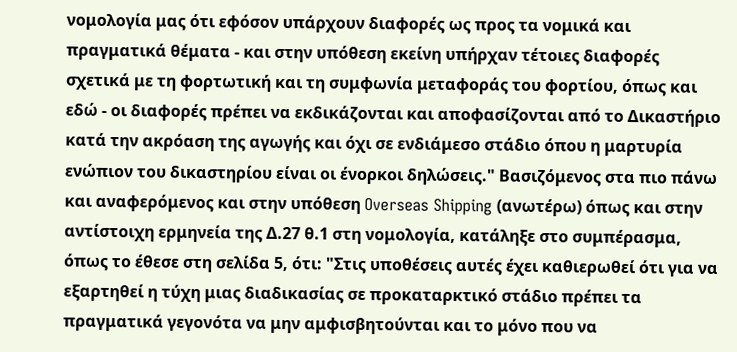νομολογία μας ότι εφόσον υπάρχουν διαφορές ως προς τα νομικά και πραγματικά θέματα - και στην υπόθεση εκείνη υπήρχαν τέτοιες διαφορές σχετικά με τη φορτωτική και τη συμφωνία μεταφοράς του φορτίου, όπως και εδώ - οι διαφορές πρέπει να εκδικάζονται και αποφασίζονται από το Δικαστήριο κατά την ακρόαση της αγωγής και όχι σε ενδιάμεσο στάδιο όπου η μαρτυρία ενώπιον του δικαστηρίου είναι οι ένορκοι δηλώσεις." Βασιζόμενος στα πιο πάνω και αναφερόμενος και στην υπόθεση Overseas Shipping (ανωτέρω) όπως και στην αντίστοιχη ερμηνεία της Δ.27 θ.1 στη νομολογία, κατάληξε στο συμπέρασμα, όπως το έθεσε στη σελίδα 5, ότι: "Στις υποθέσεις αυτές έχει καθιερωθεί ότι για να εξαρτηθεί η τύχη μιας διαδικασίας σε προκαταρκτικό στάδιο πρέπει τα πραγματικά γεγονότα να μην αμφισβητούνται και το μόνο που να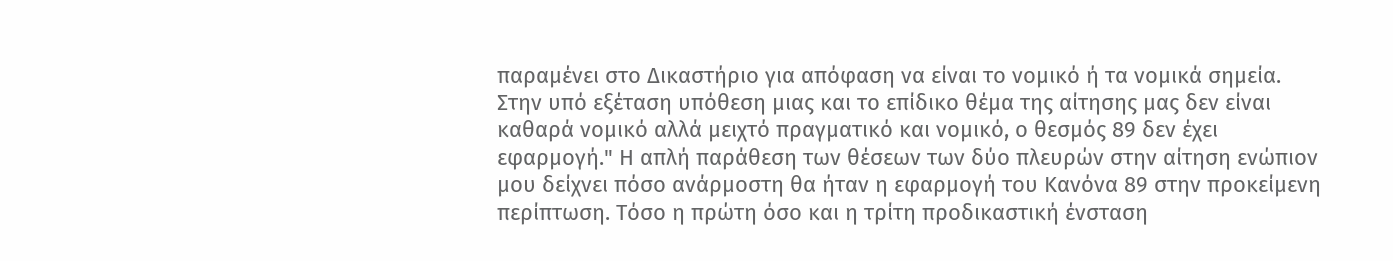παραμένει στο Δικαστήριο για απόφαση να είναι το νομικό ή τα νομικά σημεία. Στην υπό εξέταση υπόθεση μιας και το επίδικο θέμα της αίτησης μας δεν είναι καθαρά νομικό αλλά μειχτό πραγματικό και νομικό, ο θεσμός 89 δεν έχει εφαρμογή." Η απλή παράθεση των θέσεων των δύο πλευρών στην αίτηση ενώπιον μου δείχνει πόσο ανάρμοστη θα ήταν η εφαρμογή του Κανόνα 89 στην προκείμενη περίπτωση. Τόσο η πρώτη όσο και η τρίτη προδικαστική ένσταση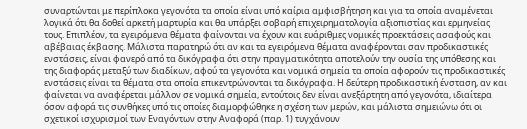συναρτώνται με περίπλοκα γεγονότα τα οποία είναι υπό καίρια αμφισβήτηση και για τα οποία αναμένεται λογικά ότι θα δοθεί αρκετή μαρτυρία και θα υπάρξει σοβαρή επιχειρηματολογία αξιοπιστίας και ερμηνείας τους. Επιπλέον, τα εγειρόμενα θέματα φαίνονται να έχουν και ευάριθμες νομικές προεκτάσεις ασαφούς και αβέβαιας έκβασης. Μάλιστα παρατηρώ ότι αν και τα εγειρόμενα θέματα αναφέρονται σαν προδικαστικές ενστάσεις, είναι φανερό από τα δικόγραφα ότι στην πραγματικότητα αποτελούν την ουσία της υπόθεσης και της διαφοράς μεταξύ των διαδίκων, αφού τα γεγονότα και νομικά σημεία τα οποία αφορούν τις προδικαστικές ενστάσεις είναι τα θέματα στα οποία επικεντρώνονται τα δικόγραφα. Η δεύτερη προδικαστική ένσταση, αν και φαίνεται να αναφέρεται μάλλον σε νομικά σημεία, εντούτοις δεν είναι ανεξάρτητη από γεγονότα, ιδιαίτερα όσον αφορά τις συνθήκες υπό τις οποίες διαμορφώθηκε η σχέση των μερών, και μάλιστα σημειώνω ότι οι σχετικοί ισχυρισμοί των Εναγόντων στην Αναφορά (παρ. 1) τυγχάνουν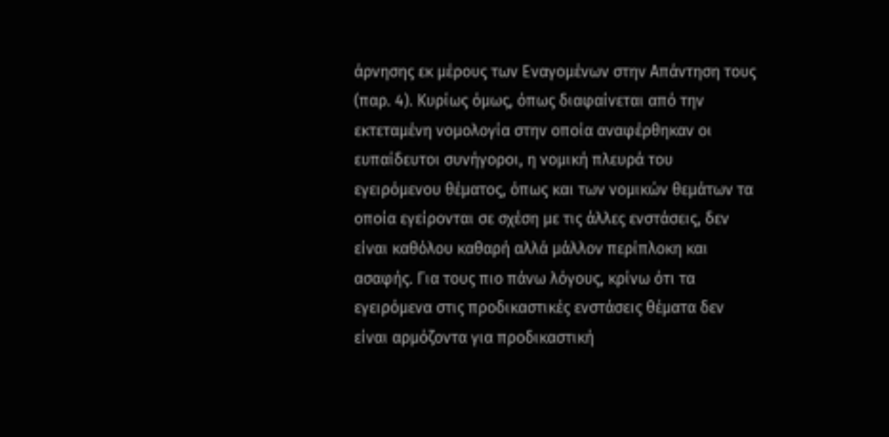άρνησης εκ μέρους των Εναγομένων στην Απάντηση τους (παρ. 4). Κυρίως όμως, όπως διαφαίνεται από την εκτεταμένη νομολογία στην οποία αναφέρθηκαν οι ευπαίδευτοι συνήγοροι, η νομική πλευρά του εγειρόμενου θέματος, όπως και των νομικών θεμάτων τα οποία εγείρονται σε σχέση με τις άλλες ενστάσεις, δεν είναι καθόλου καθαρή αλλά μάλλον περίπλοκη και ασαφής. Για τους πιο πάνω λόγους, κρίνω ότι τα εγειρόμενα στις προδικαστικές ενστάσεις θέματα δεν είναι αρμόζοντα για προδικαστική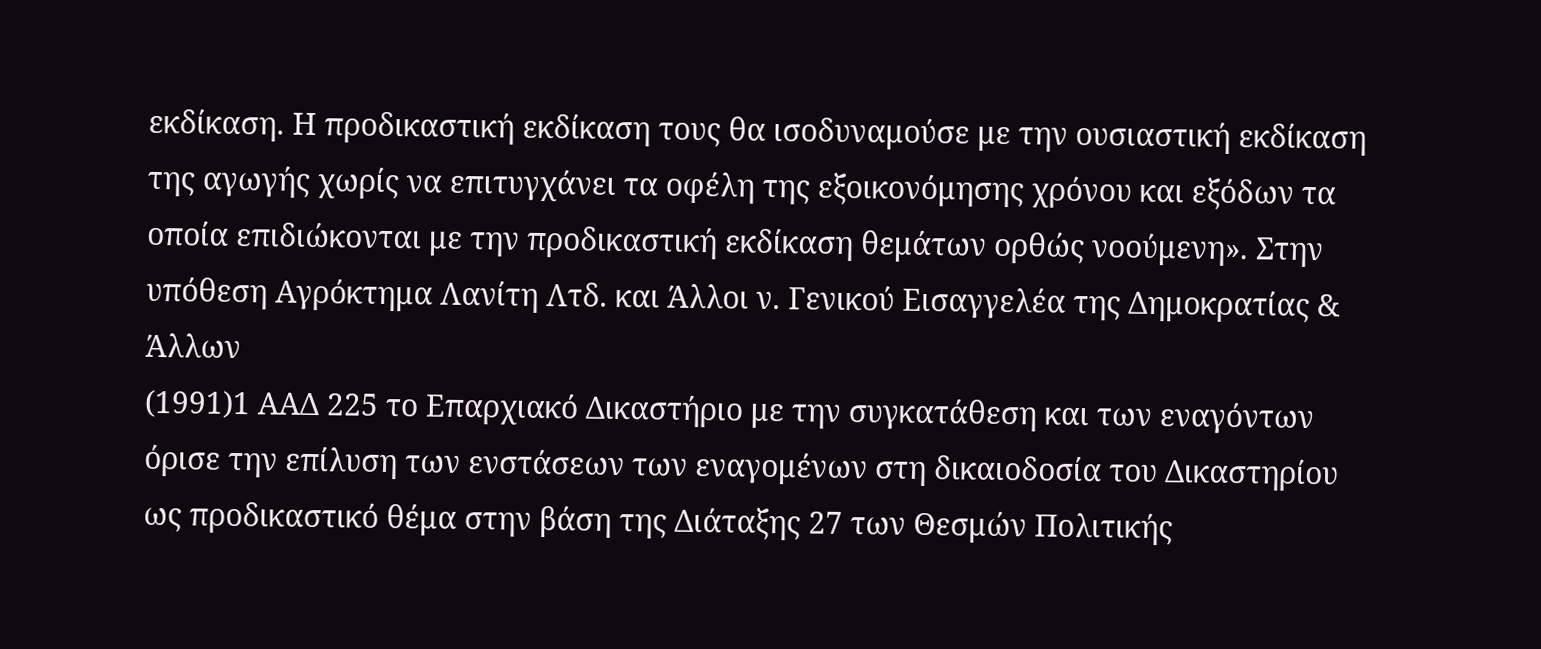εκδίκαση. Η προδικαστική εκδίκαση τους θα ισοδυναμούσε με την ουσιαστική εκδίκαση της αγωγής χωρίς να επιτυγχάνει τα οφέλη της εξοικονόμησης χρόνου και εξόδων τα οποία επιδιώκονται με την προδικαστική εκδίκαση θεμάτων ορθώς νοούμενη». Στην υπόθεση Αγρόκτημα Λανίτη Λτδ. και Άλλοι ν. Γενικού Εισαγγελέα της Δημοκρατίας & Άλλων
(1991)1 ΑΑΔ 225 το Επαρχιακό Δικαστήριο με την συγκατάθεση και των εναγόντων όρισε την επίλυση των ενστάσεων των εναγομένων στη δικαιοδοσία του Δικαστηρίου ως προδικαστικό θέμα στην βάση της Διάταξης 27 των Θεσμών Πολιτικής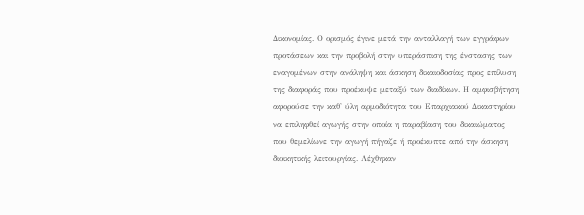Δικονομίας. Ο ορισμός έγινε μετά την ανταλλαγή των εγγράφων προτάσεων και την προβολή στην υπεράσπιση της ένστασης των εναγομένων στην ανάληψη και άσκηση δικαιοδοσίας προς επίλυση της διαφοράς που προέκυψε μεταξύ των διαδίκων. Η αμφισβήτηση αφορούσε την καθ' ύλη αρμοδιότητα του Επαρχιακού Δικαστηρίου να επιληφθεί αγωγής στην οποία η παραβίαση του δικαιώματος που θεμελίωνε την αγωγή πήγαζε ή προέκυπτε από την άσκηση διοικητικής λειτουργίας. Λέχθηκαν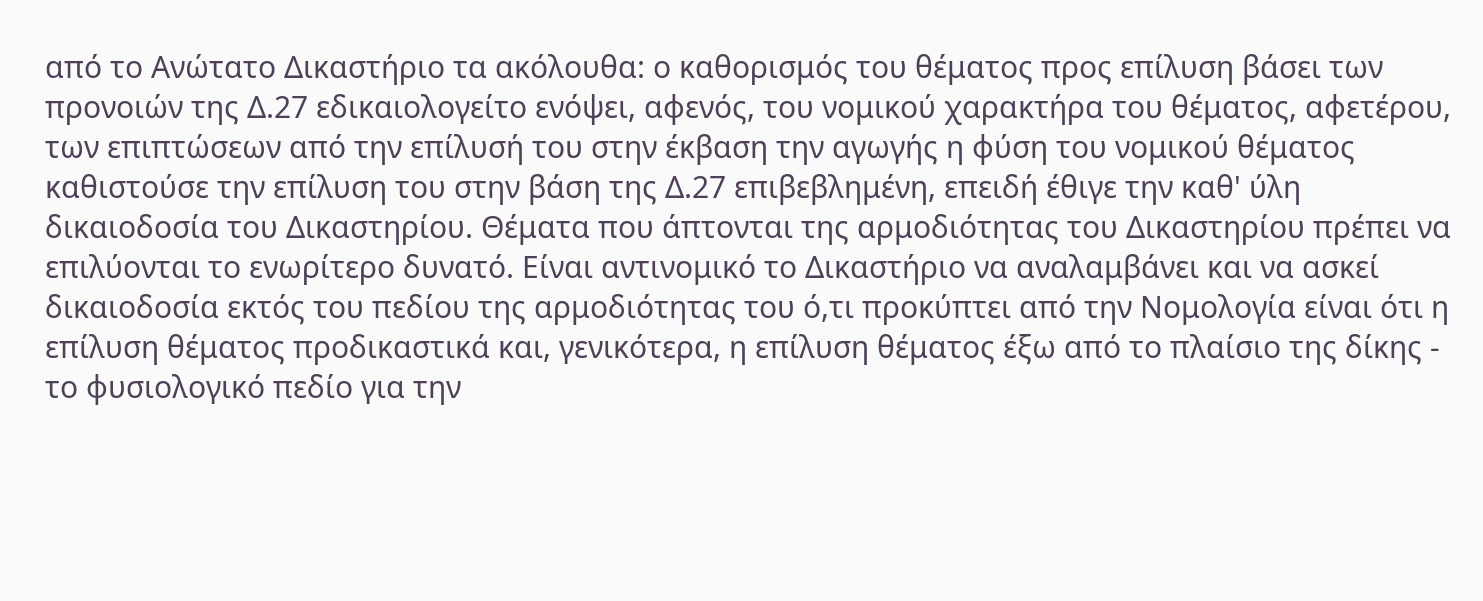από το Ανώτατο Δικαστήριο τα ακόλουθα: ο καθορισμός του θέματος προς επίλυση βάσει των προνοιών της Δ.27 εδικαιολογείτο ενόψει, αφενός, του νομικού χαρακτήρα του θέματος, αφετέρου, των επιπτώσεων από την επίλυσή του στην έκβαση την αγωγής η φύση του νομικού θέματος καθιστούσε την επίλυση του στην βάση της Δ.27 επιβεβλημένη, επειδή έθιγε την καθ' ύλη δικαιοδοσία του Δικαστηρίου. Θέματα που άπτονται της αρμοδιότητας του Δικαστηρίου πρέπει να επιλύονται το ενωρίτερο δυνατό. Είναι αντινομικό το Δικαστήριο να αναλαμβάνει και να ασκεί δικαιοδοσία εκτός του πεδίου της αρμοδιότητας του ό,τι προκύπτει από την Νομολογία είναι ότι η επίλυση θέματος προδικαστικά και, γενικότερα, η επίλυση θέματος έξω από το πλαίσιο της δίκης - το φυσιολογικό πεδίο για την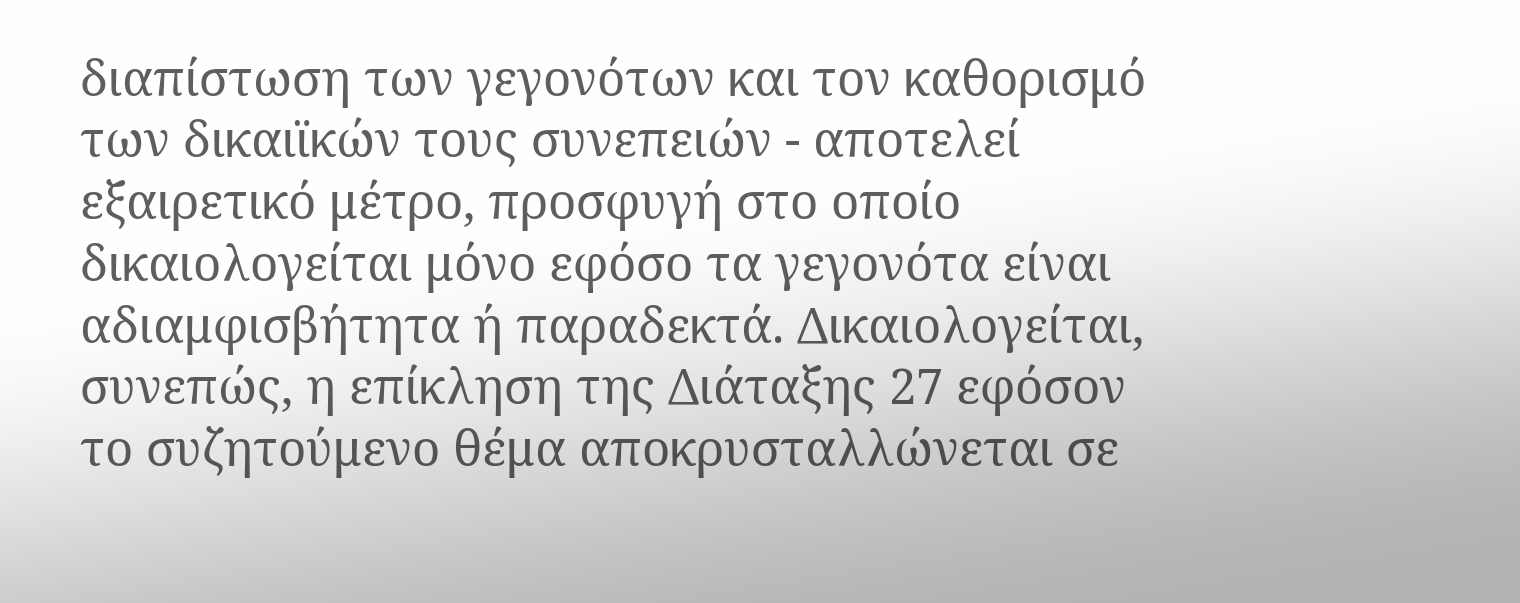διαπίστωση των γεγονότων και τον καθορισμό των δικαιϊκών τους συνεπειών - αποτελεί εξαιρετικό μέτρο, προσφυγή στο οποίο δικαιολογείται μόνο εφόσο τα γεγονότα είναι αδιαμφισβήτητα ή παραδεκτά. Δικαιολογείται, συνεπώς, η επίκληση της Διάταξης 27 εφόσον το συζητούμενο θέμα αποκρυσταλλώνεται σε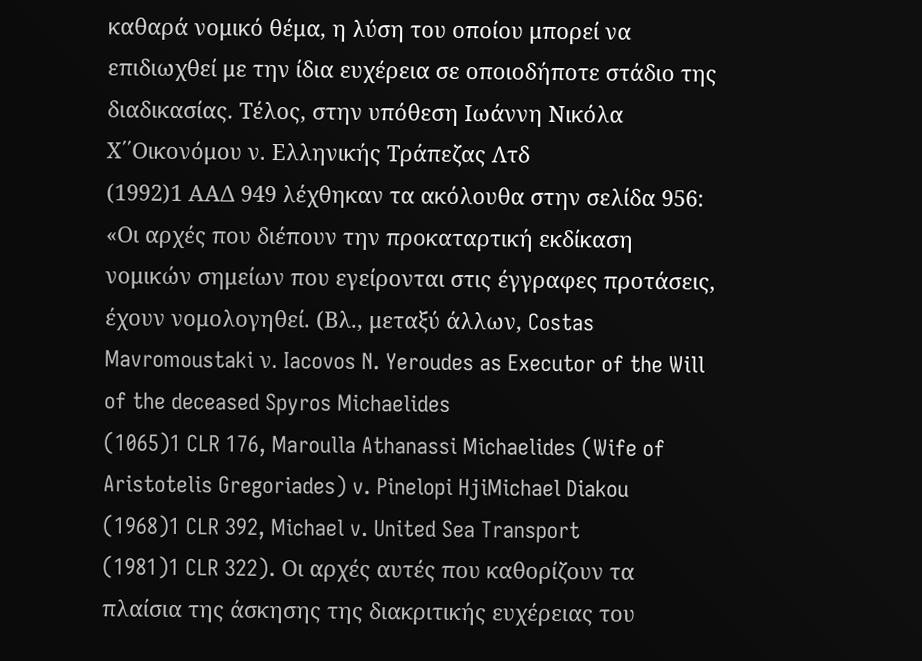καθαρά νομικό θέμα, η λύση του οποίου μπορεί να επιδιωχθεί με την ίδια ευχέρεια σε οποιοδήποτε στάδιο της διαδικασίας. Τέλος, στην υπόθεση Ιωάννη Νικόλα Χ΄΄Οικονόμου ν. Ελληνικής Τράπεζας Λτδ
(1992)1 ΑΑΔ 949 λέχθηκαν τα ακόλουθα στην σελίδα 956: «Οι αρχές που διέπουν την προκαταρτική εκδίκαση νομικών σημείων που εγείρονται στις έγγραφες προτάσεις, έχουν νομολογηθεί. (Βλ., μεταξύ άλλων, Costas Mavromoustaki ν. Iacovos N. Yeroudes as Executor of the Will of the deceased Spyros Michaelides
(1065)1 CLR 176, Maroulla Athanassi Michaelides (Wife of Aristotelis Gregoriades) v. Pinelopi HjiMichael Diakou
(1968)1 CLR 392, Michael v. United Sea Transport
(1981)1 CLR 322). Οι αρχές αυτές που καθορίζουν τα πλαίσια της άσκησης της διακριτικής ευχέρειας του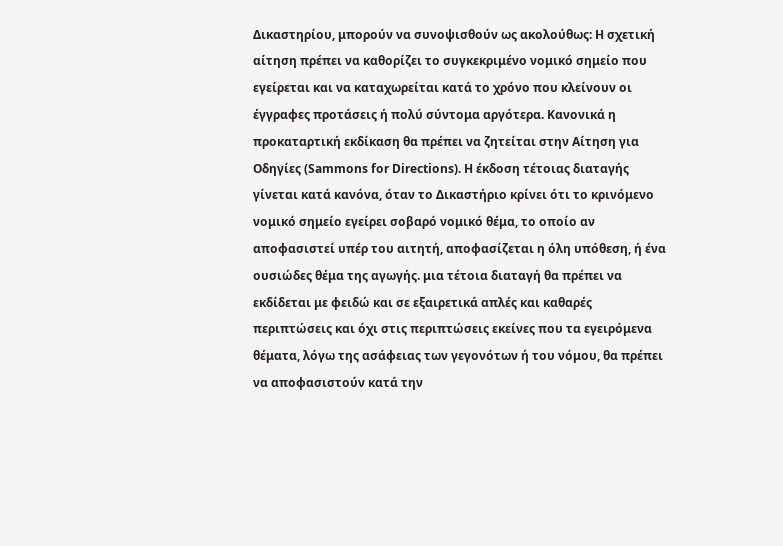Δικαστηρίου, μπορούν να συνοψισθούν ως ακολούθως: Η σχετική αίτηση πρέπει να καθορίζει το συγκεκριμένο νομικό σημείο που εγείρεται και να καταχωρείται κατά το χρόνο που κλείνουν οι έγγραφες προτάσεις ή πολύ σύντομα αργότερα. Κανονικά η προκαταρτική εκδίκαση θα πρέπει να ζητείται στην Αίτηση για Οδηγίες (Sammons for Directions). Η έκδοση τέτοιας διαταγής γίνεται κατά κανόνα, όταν το Δικαστήριο κρίνει ότι το κρινόμενο νομικό σημείο εγείρει σοβαρό νομικό θέμα, το οποίο αν αποφασιστεί υπέρ του αιτητή, αποφασίζεται η όλη υπόθεση, ή ένα ουσιώδες θέμα της αγωγής. μια τέτοια διαταγή θα πρέπει να εκδίδεται με φειδώ και σε εξαιρετικά απλές και καθαρές περιπτώσεις και όχι στις περιπτώσεις εκείνες που τα εγειρόμενα θέματα, λόγω της ασάφειας των γεγονότων ή του νόμου, θα πρέπει να αποφασιστούν κατά την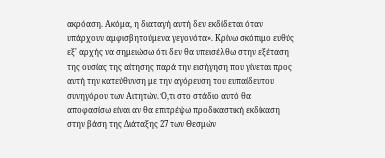ακρόαση. Ακόμα, η διαταγή αυτή δεν εκδίδεται όταν υπάρχουν αμφισβητούμενα γεγονότα». Κρίνω σκόπιμο ευθύς εξ' αρχής να σημειώσω ότι δεν θα υπεισέλθω στην εξέταση της ουσίας της αίτησης παρά την εισήγηση που γίνεται προς αυτή την κατεύθυνση με την αγόρευση του ευπαίδευτου συνηγόρου των Αιτητών. Ό,τι στο στάδιο αυτό θα αποφασίσω είναι αν θα επιτρέψω προδικαστική εκδίκαση στην βάση της Διάταξης 27 των Θεσμών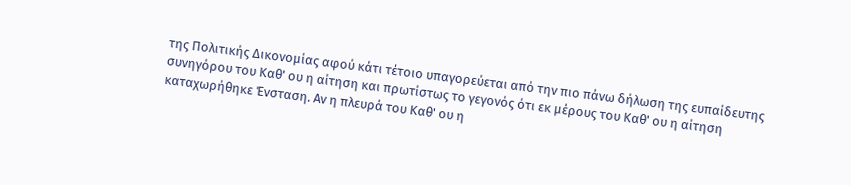της Πολιτικής Δικονομίας αφού κάτι τέτοιο υπαγορεύεται από την πιο πάνω δήλωση της ευπαίδευτης συνηγόρου του Καθ' ου η αίτηση και πρωτίστως το γεγονός ότι εκ μέρους του Καθ' ου η αίτηση καταχωρήθηκε Ένσταση. Αν η πλευρά του Καθ' ου η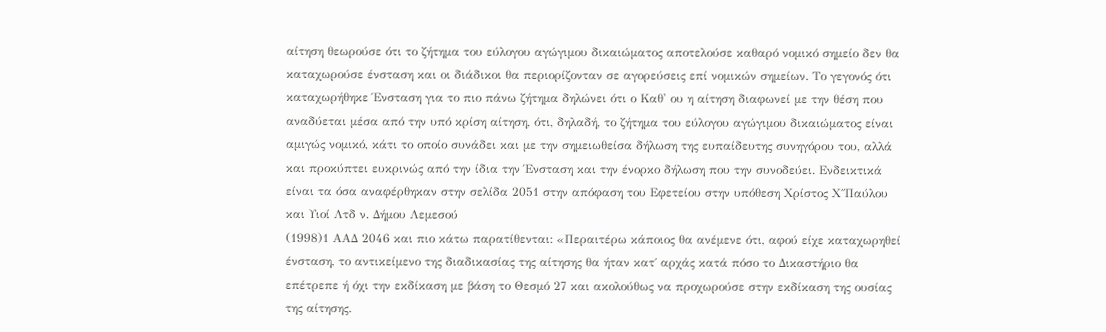αίτηση θεωρούσε ότι το ζήτημα του εύλογου αγώγιμου δικαιώματος αποτελούσε καθαρό νομικό σημείο δεν θα καταχωρούσε ένσταση και οι διάδικοι θα περιορίζονταν σε αγορεύσεις επί νομικών σημείων. Το γεγονός ότι καταχωρήθηκε Ένσταση για το πιο πάνω ζήτημα δηλώνει ότι ο Καθ' ου η αίτηση διαφωνεί με την θέση που αναδύεται μέσα από την υπό κρίση αίτηση, ότι, δηλαδή, το ζήτημα του εύλογου αγώγιμου δικαιώματος είναι αμιγώς νομικό, κάτι το οποίο συνάδει και με την σημειωθείσα δήλωση της ευπαίδευτης συνηγόρου του, αλλά και προκύπτει ευκρινώς από την ίδια την Ένσταση και την ένορκο δήλωση που την συνοδεύει. Ενδεικτικά είναι τα όσα αναφέρθηκαν στην σελίδα 2051 στην απόφαση του Εφετείου στην υπόθεση Χρίστος Χ΄΄Παύλου και Υιοί Λτδ ν. Δήμου Λεμεσού
(1998)1 ΑΑΔ 2046 και πιο κάτω παρατίθενται: «Περαιτέρω κάποιος θα ανέμενε ότι, αφού είχε καταχωρηθεί ένσταση, το αντικείμενο της διαδικασίας της αίτησης θα ήταν κατ΄ αρχάς κατά πόσο το Δικαστήριο θα επέτρεπε ή όχι την εκδίκαση με βάση το Θεσμό 27 και ακολούθως να προχωρούσε στην εκδίκαση της ουσίας της αίτησης.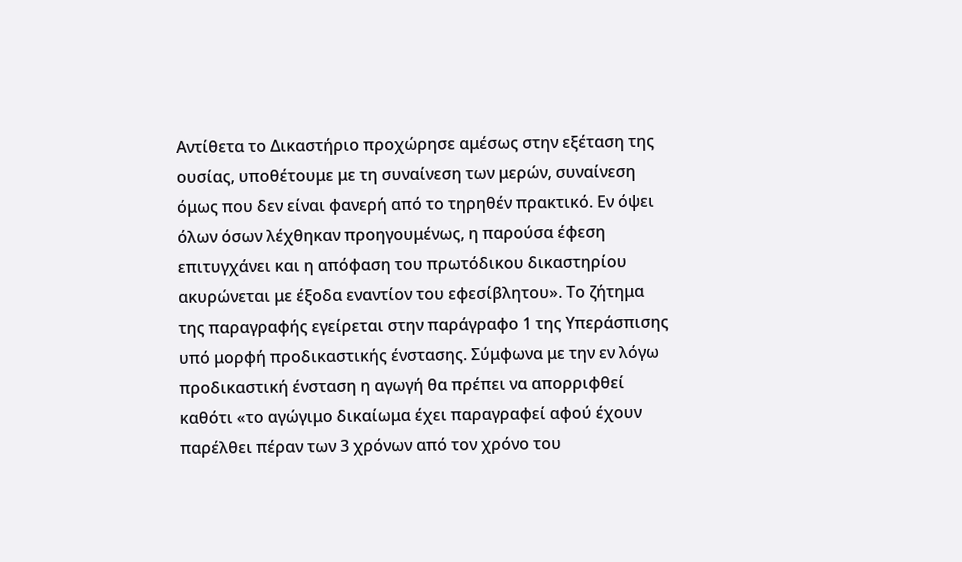Αντίθετα το Δικαστήριο προχώρησε αμέσως στην εξέταση της ουσίας, υποθέτουμε με τη συναίνεση των μερών, συναίνεση όμως που δεν είναι φανερή από το τηρηθέν πρακτικό. Εν όψει όλων όσων λέχθηκαν προηγουμένως, η παρούσα έφεση επιτυγχάνει και η απόφαση του πρωτόδικου δικαστηρίου ακυρώνεται με έξοδα εναντίον του εφεσίβλητου». Το ζήτημα της παραγραφής εγείρεται στην παράγραφο 1 της Υπεράσπισης υπό μορφή προδικαστικής ένστασης. Σύμφωνα με την εν λόγω προδικαστική ένσταση η αγωγή θα πρέπει να απορριφθεί καθότι «το αγώγιμο δικαίωμα έχει παραγραφεί αφού έχουν παρέλθει πέραν των 3 χρόνων από τον χρόνο του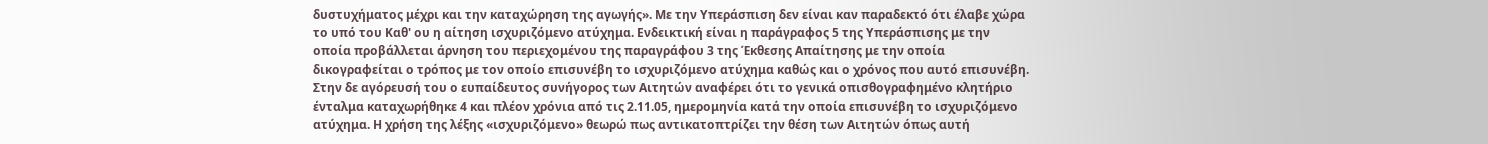δυστυχήματος μέχρι και την καταχώρηση της αγωγής». Με την Υπεράσπιση δεν είναι καν παραδεκτό ότι έλαβε χώρα το υπό του Καθ' ου η αίτηση ισχυριζόμενο ατύχημα. Ενδεικτική είναι η παράγραφος 5 της Υπεράσπισης με την οποία προβάλλεται άρνηση του περιεχομένου της παραγράφου 3 της Έκθεσης Απαίτησης με την οποία δικογραφείται ο τρόπος με τον οποίο επισυνέβη το ισχυριζόμενο ατύχημα καθώς και ο χρόνος που αυτό επισυνέβη. Στην δε αγόρευσή του ο ευπαίδευτος συνήγορος των Αιτητών αναφέρει ότι το γενικά οπισθογραφημένο κλητήριο ένταλμα καταχωρήθηκε 4 και πλέον χρόνια από τις 2.11.05, ημερομηνία κατά την οποία επισυνέβη το ισχυριζόμενο ατύχημα. Η χρήση της λέξης «ισχυριζόμενο» θεωρώ πως αντικατοπτρίζει την θέση των Αιτητών όπως αυτή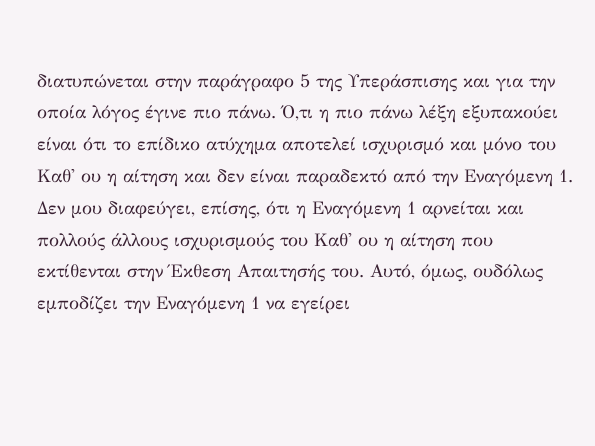διατυπώνεται στην παράγραφο 5 της Υπεράσπισης και για την οποία λόγος έγινε πιο πάνω. Ό,τι η πιο πάνω λέξη εξυπακούει είναι ότι το επίδικο ατύχημα αποτελεί ισχυρισμό και μόνο του Καθ' ου η αίτηση και δεν είναι παραδεκτό από την Εναγόμενη 1. Δεν μου διαφεύγει, επίσης, ότι η Εναγόμενη 1 αρνείται και πολλούς άλλους ισχυρισμούς του Καθ' ου η αίτηση που εκτίθενται στην Έκθεση Απαιτησής του. Αυτό, όμως, ουδόλως εμποδίζει την Εναγόμενη 1 να εγείρει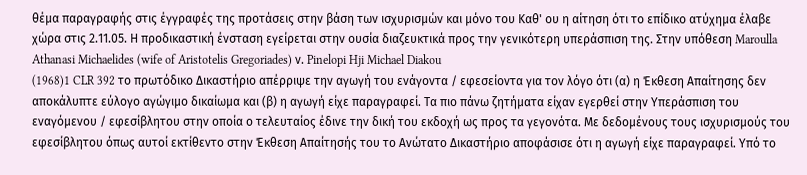θέμα παραγραφής στις έγγραφές της προτάσεις στην βάση των ισχυρισμών και μόνο του Καθ' ου η αίτηση ότι το επίδικο ατύχημα έλαβε χώρα στις 2.11.05. Η προδικαστική ένσταση εγείρεται στην ουσία διαζευκτικά προς την γενικότερη υπεράσπιση της. Στην υπόθεση Maroulla Athanasi Michaelides (wife of Aristotelis Gregoriades) ν. Pinelopi Hji Michael Diakou
(1968)1 CLR 392 το πρωτόδικο Δικαστήριο απέρριψε την αγωγή του ενάγοντα / εφεσείοντα για τον λόγο ότι (α) η Έκθεση Απαίτησης δεν αποκάλυπτε εύλογο αγώγιμο δικαίωμα και (β) η αγωγή είχε παραγραφεί. Τα πιο πάνω ζητήματα είχαν εγερθεί στην Υπεράσπιση του εναγόμενου / εφεσίβλητου στην οποία ο τελευταίος έδινε την δική του εκδοχή ως προς τα γεγονότα. Με δεδομένους τους ισχυρισμούς του εφεσίβλητου όπως αυτοί εκτίθεντο στην Έκθεση Απαίτησής του το Ανώτατο Δικαστήριο αποφάσισε ότι η αγωγή είχε παραγραφεί. Υπό το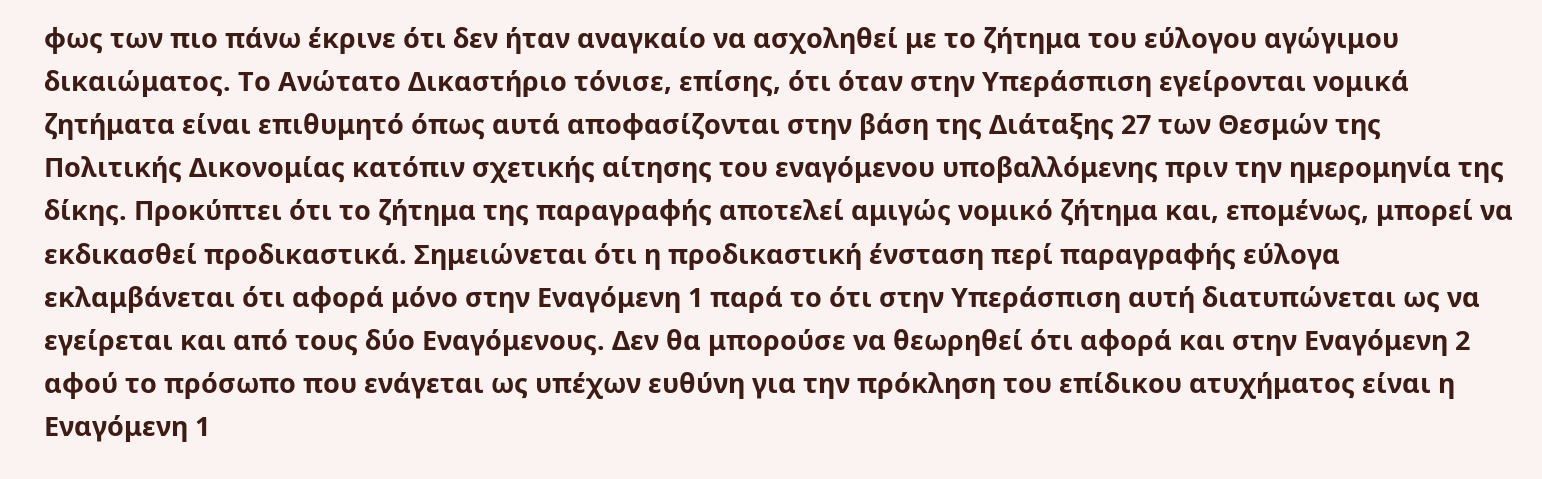φως των πιο πάνω έκρινε ότι δεν ήταν αναγκαίο να ασχοληθεί με το ζήτημα του εύλογου αγώγιμου δικαιώματος. Το Ανώτατο Δικαστήριο τόνισε, επίσης, ότι όταν στην Υπεράσπιση εγείρονται νομικά ζητήματα είναι επιθυμητό όπως αυτά αποφασίζονται στην βάση της Διάταξης 27 των Θεσμών της Πολιτικής Δικονομίας κατόπιν σχετικής αίτησης του εναγόμενου υποβαλλόμενης πριν την ημερομηνία της δίκης. Προκύπτει ότι το ζήτημα της παραγραφής αποτελεί αμιγώς νομικό ζήτημα και, επομένως, μπορεί να εκδικασθεί προδικαστικά. Σημειώνεται ότι η προδικαστική ένσταση περί παραγραφής εύλογα εκλαμβάνεται ότι αφορά μόνο στην Εναγόμενη 1 παρά το ότι στην Υπεράσπιση αυτή διατυπώνεται ως να εγείρεται και από τους δύο Εναγόμενους. Δεν θα μπορούσε να θεωρηθεί ότι αφορά και στην Εναγόμενη 2 αφού το πρόσωπο που ενάγεται ως υπέχων ευθύνη για την πρόκληση του επίδικου ατυχήματος είναι η Εναγόμενη 1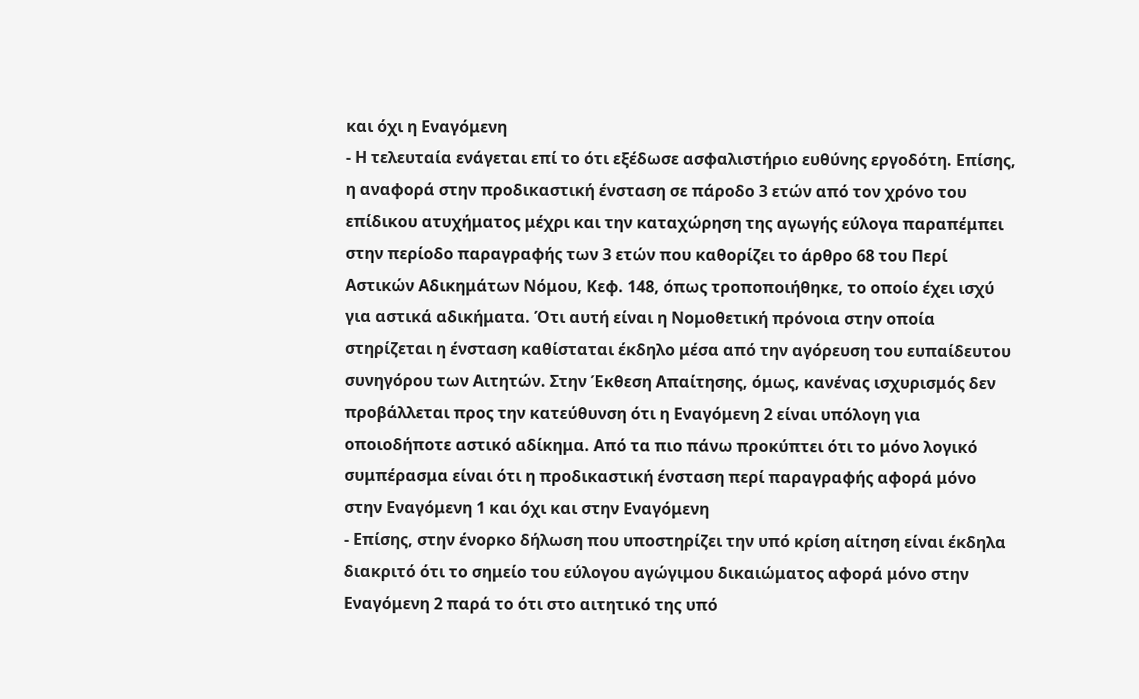και όχι η Εναγόμενη
- Η τελευταία ενάγεται επί το ότι εξέδωσε ασφαλιστήριο ευθύνης εργοδότη. Επίσης, η αναφορά στην προδικαστική ένσταση σε πάροδο 3 ετών από τον χρόνο του επίδικου ατυχήματος μέχρι και την καταχώρηση της αγωγής εύλογα παραπέμπει στην περίοδο παραγραφής των 3 ετών που καθορίζει το άρθρο 68 του Περί Αστικών Αδικημάτων Νόμου, Κεφ. 148, όπως τροποποιήθηκε, το οποίο έχει ισχύ για αστικά αδικήματα. Ότι αυτή είναι η Νομοθετική πρόνοια στην οποία στηρίζεται η ένσταση καθίσταται έκδηλο μέσα από την αγόρευση του ευπαίδευτου συνηγόρου των Αιτητών. Στην Έκθεση Απαίτησης, όμως, κανένας ισχυρισμός δεν προβάλλεται προς την κατεύθυνση ότι η Εναγόμενη 2 είναι υπόλογη για οποιοδήποτε αστικό αδίκημα. Από τα πιο πάνω προκύπτει ότι το μόνο λογικό συμπέρασμα είναι ότι η προδικαστική ένσταση περί παραγραφής αφορά μόνο στην Εναγόμενη 1 και όχι και στην Εναγόμενη
- Επίσης, στην ένορκο δήλωση που υποστηρίζει την υπό κρίση αίτηση είναι έκδηλα διακριτό ότι το σημείο του εύλογου αγώγιμου δικαιώματος αφορά μόνο στην Εναγόμενη 2 παρά το ότι στο αιτητικό της υπό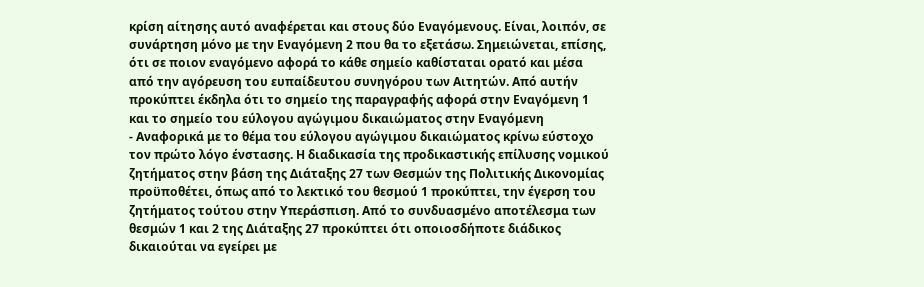κρίση αίτησης αυτό αναφέρεται και στους δύο Εναγόμενους. Είναι, λοιπόν, σε συνάρτηση μόνο με την Εναγόμενη 2 που θα το εξετάσω. Σημειώνεται, επίσης, ότι σε ποιον εναγόμενο αφορά το κάθε σημείο καθίσταται ορατό και μέσα από την αγόρευση του ευπαίδευτου συνηγόρου των Αιτητών. Από αυτήν προκύπτει έκδηλα ότι το σημείο της παραγραφής αφορά στην Εναγόμενη 1 και το σημείο του εύλογου αγώγιμου δικαιώματος στην Εναγόμενη
- Αναφορικά με το θέμα του εύλογου αγώγιμου δικαιώματος κρίνω εύστοχο τον πρώτο λόγο ένστασης. Η διαδικασία της προδικαστικής επίλυσης νομικού ζητήματος στην βάση της Διάταξης 27 των Θεσμών της Πολιτικής Δικονομίας προϋποθέτει, όπως από το λεκτικό του θεσμού 1 προκύπτει, την έγερση του ζητήματος τούτου στην Υπεράσπιση. Από το συνδυασμένο αποτέλεσμα των θεσμών 1 και 2 της Διάταξης 27 προκύπτει ότι οποιοσδήποτε διάδικος δικαιούται να εγείρει με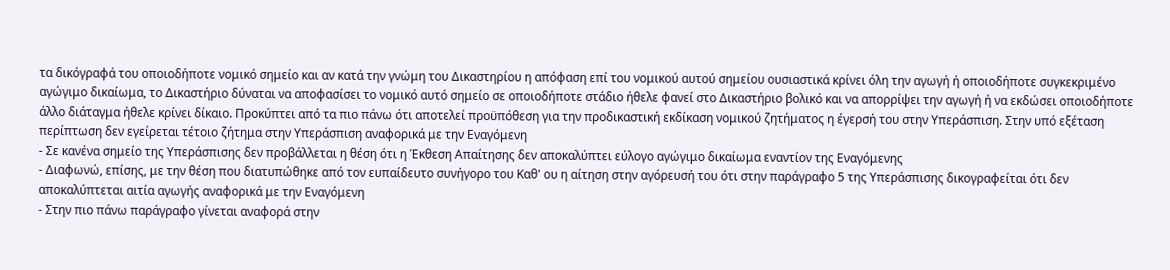τα δικόγραφά του οποιοδήποτε νομικό σημείο και αν κατά την γνώμη του Δικαστηρίου η απόφαση επί του νομικού αυτού σημείου ουσιαστικά κρίνει όλη την αγωγή ή οποιοδήποτε συγκεκριμένο αγώγιμο δικαίωμα, το Δικαστήριο δύναται να αποφασίσει το νομικό αυτό σημείο σε οποιοδήποτε στάδιο ήθελε φανεί στο Δικαστήριο βολικό και να απορρίψει την αγωγή ή να εκδώσει οποιοδήποτε άλλο διάταγμα ήθελε κρίνει δίκαιο. Προκύπτει από τα πιο πάνω ότι αποτελεί προϋπόθεση για την προδικαστική εκδίκαση νομικού ζητήματος η έγερσή του στην Υπεράσπιση. Στην υπό εξέταση περίπτωση δεν εγείρεται τέτοιο ζήτημα στην Υπεράσπιση αναφορικά με την Εναγόμενη
- Σε κανένα σημείο της Υπεράσπισης δεν προβάλλεται η θέση ότι η Έκθεση Απαίτησης δεν αποκαλύπτει εύλογο αγώγιμο δικαίωμα εναντίον της Εναγόμενης
- Διαφωνώ, επίσης, με την θέση που διατυπώθηκε από τον ευπαίδευτο συνήγορο του Καθ' ου η αίτηση στην αγόρευσή του ότι στην παράγραφο 5 της Υπεράσπισης δικογραφείται ότι δεν αποκαλύπτεται αιτία αγωγής αναφορικά με την Εναγόμενη
- Στην πιο πάνω παράγραφο γίνεται αναφορά στην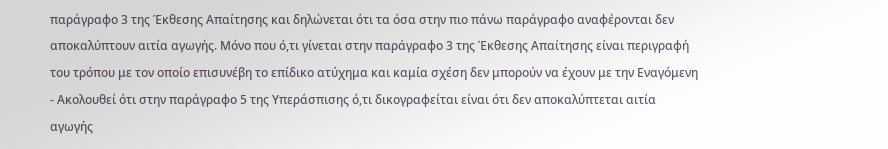παράγραφο 3 της Έκθεσης Απαίτησης και δηλώνεται ότι τα όσα στην πιο πάνω παράγραφο αναφέρονται δεν αποκαλύπτουν αιτία αγωγής. Μόνο που ό,τι γίνεται στην παράγραφο 3 της Έκθεσης Απαίτησης είναι περιγραφή του τρόπου με τον οποίο επισυνέβη το επίδικο ατύχημα και καμία σχέση δεν μπορούν να έχουν με την Εναγόμενη
- Ακολουθεί ότι στην παράγραφο 5 της Υπεράσπισης ό,τι δικογραφείται είναι ότι δεν αποκαλύπτεται αιτία αγωγής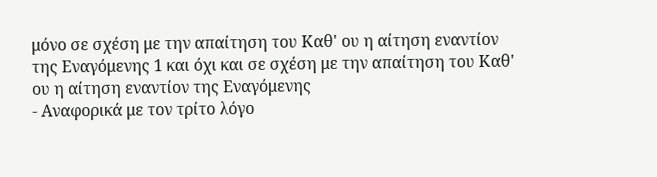μόνο σε σχέση με την απαίτηση του Καθ' ου η αίτηση εναντίον της Εναγόμενης 1 και όχι και σε σχέση με την απαίτηση του Καθ' ου η αίτηση εναντίον της Εναγόμενης
- Αναφορικά με τον τρίτο λόγο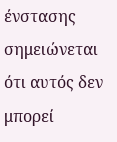ένστασης σημειώνεται ότι αυτός δεν μπορεί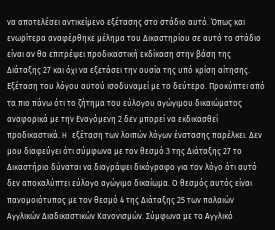να αποτελέσει αντικείμενο εξέτασης στο στάδιο αυτό. Όπως και ενωρίτερα αναφέρθηκε μέλημα του Δικαστηρίου σε αυτό το στάδιο είναι αν θα επιτρέψει προδικαστική εκδίκαση στην βάση της Διάταξης 27 και όχι να εξετάσει την ουσία της υπό κρίση αίτησης. Εξέταση του λόγου αυτού ισοδυναμεί με το δεύτερο. Προκύπτει από τα πιο πάνω ότι το ζήτημα του εύλογου αγώγιμου δικαιώματος αναφορικά με την Εναγόμενη 2 δεν μπορεί να εκδικασθεί προδικαστικά. H εξέταση των λοιπών λόγων ένστασης παρέλκει. Δεν μου διαφεύγει ότι σύμφωνα με τον θεσμό 3 της Διάταξης 27 το Δικαστήριο δύναται να διαγράψει δικόγραφο για τον λόγο ότι αυτό δεν αποκαλύπτει εύλογο αγώγιμο δικαίωμα. Ο θεσμός αυτός είναι πανομοιότυπος με τον θεσμό 4 της Διάταξης 25 των παλαιών Αγγλικών Διαδικαστικών Κανονισμών. Σύμφωνα με το Αγγλικό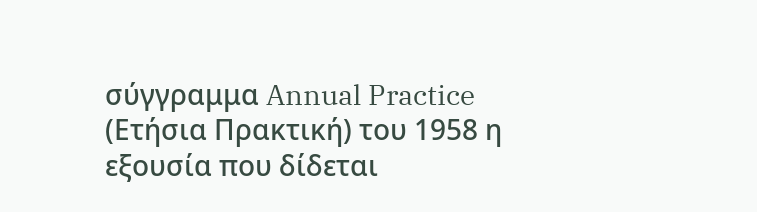σύγγραμμα Annual Practice (Ετήσια Πρακτική) του 1958 η εξουσία που δίδεται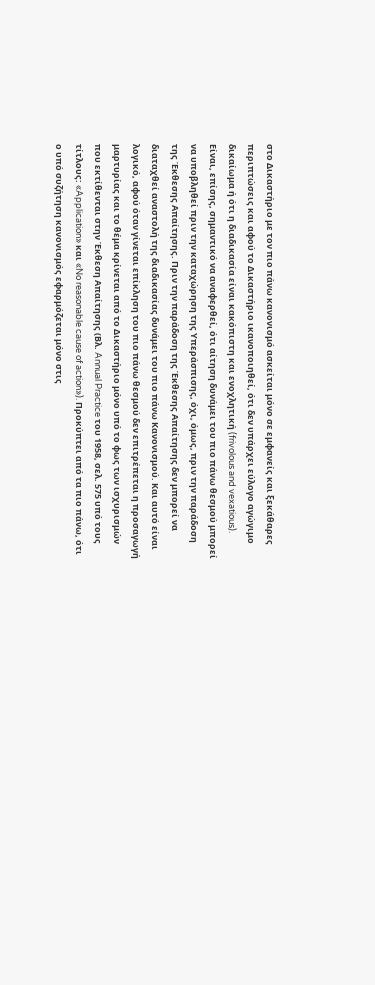στο Δικαστήριο με τον πιο πάνω κανονισμό ασκείται μόνο σε εμφανείς και ξεκάθαρες περιπτώσεις και αφού το Δικαστήριο ικανοποιηθεί, ότι δεν υπάρχει εύλογο αγώγιμο δικαίωμα ή ότι η διαδικασία είναι κακόπιστη και ενοχλητική (frivolous and vexatious). Είναι, επίσης, σημαντικό να αναφερθεί, ότι αίτηση δυνάμει του πιο πάνω θεσμού μπορεί να υποβληθεί πριν την καταχώρηση της Υπεράσπισης, όχι, όμως, πριν την παράδοση της Έκθεσης Απαίτησης. Πριν την παράδοση της Έκθεσης Απαίτησης δεν μπορεί να διαταχθεί αναστολή της διαδικασίας δυνάμει του πιο πάνω Κανονισμού. Και αυτό είναι λογικό, αφού όταν γίνεται επίκληση του πιο πάνω θεσμού δεν επιτρέπεται η προσαγωγή μαρτυρίας και το θέμα κρίνεται από το Δικαστήριο μόνο υπό το φως των ισχυρισμών που εκτίθενται στην Έκθεση Απαίτησης (Βλ. Annual Practice του 1958, σελ. 575 υπό τους τίτλους: «Application» και «No reasonable cause of action»). Προκύπτει από τα πιο πάνω, ότι ο υπό συζήτηση κανονισμός εφαρμόζεται μόνο στις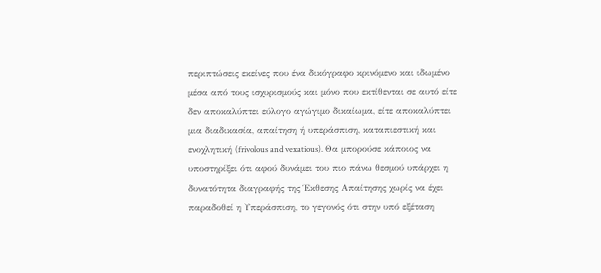περιπτώσεις εκείνες που ένα δικόγραφο κρινόμενο και ιδωμένο μέσα από τους ισχυρισμούς και μόνο που εκτίθενται σε αυτό είτε δεν αποκαλύπτει εύλογο αγώγιμο δικαίωμα, είτε αποκαλύπτει μια διαδικασία, απαίτηση ή υπεράσπιση, καταπιεστική και ενοχλητική (frivolous and vexatious). Θα μπορούσε κάποιος να υποστηρίξει ότι αφού δυνάμει του πιο πάνω θεσμού υπάρχει η δυνατότητα διαγραφής της Έκθεσης Απαίτησης χωρίς να έχει παραδοθεί η Υπεράσπιση, το γεγονός ότι στην υπό εξέταση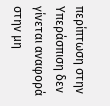περίπτωση στην Υπεράσπιση δεν γίνεται αναφορά στην μη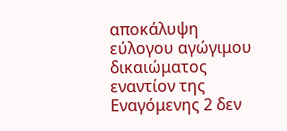αποκάλυψη εύλογου αγώγιμου δικαιώματος εναντίον της Εναγόμενης 2 δεν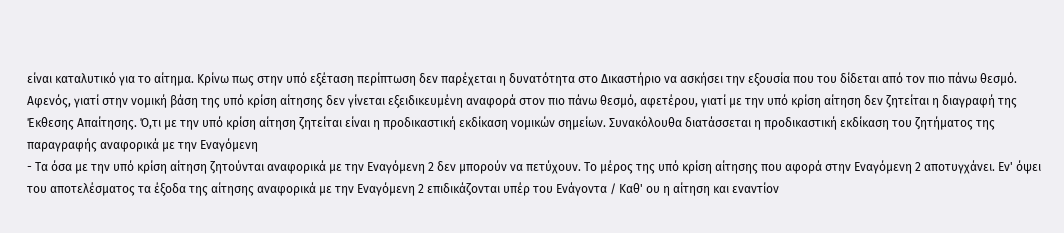είναι καταλυτικό για το αίτημα. Κρίνω πως στην υπό εξέταση περίπτωση δεν παρέχεται η δυνατότητα στο Δικαστήριο να ασκήσει την εξουσία που του δίδεται από τον πιο πάνω θεσμό. Αφενός, γιατί στην νομική βάση της υπό κρίση αίτησης δεν γίνεται εξειδικευμένη αναφορά στον πιο πάνω θεσμό, αφετέρου, γιατί με την υπό κρίση αίτηση δεν ζητείται η διαγραφή της Έκθεσης Απαίτησης. Ό,τι με την υπό κρίση αίτηση ζητείται είναι η προδικαστική εκδίκαση νομικών σημείων. Συνακόλουθα διατάσσεται η προδικαστική εκδίκαση του ζητήματος της παραγραφής αναφορικά με την Εναγόμενη
- Τα όσα με την υπό κρίση αίτηση ζητούνται αναφορικά με την Εναγόμενη 2 δεν μπορούν να πετύχουν. Το μέρος της υπό κρίση αίτησης που αφορά στην Εναγόμενη 2 αποτυγχάνει. Εν' όψει του αποτελέσματος τα έξοδα της αίτησης αναφορικά με την Εναγόμενη 2 επιδικάζονται υπέρ του Ενάγοντα / Καθ' ου η αίτηση και εναντίον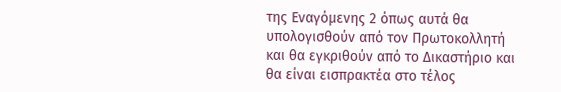της Εναγόμενης 2 όπως αυτά θα υπολογισθούν από τον Πρωτοκολλητή και θα εγκριθούν από το Δικαστήριο και θα είναι εισπρακτέα στο τέλος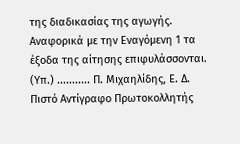της διαδικασίας της αγωγής. Αναφορικά με την Εναγόμενη 1 τα έξοδα της αίτησης επιφυλάσσονται. (Υπ.) ........... Π. Μιχαηλίδης, Ε. Δ. Πιστό Αντίγραφο Πρωτοκολλητής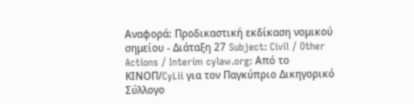Αναφορά: Προδικαστική εκδίκαση νομικού σημείου - Διάταξη 27 Subject: Civil / Other Actions / Interim cylaw.org: Από το ΚΙΝOΠ/CyLii για τον Παγκύπριο Δικηγορικό Σύλλογο